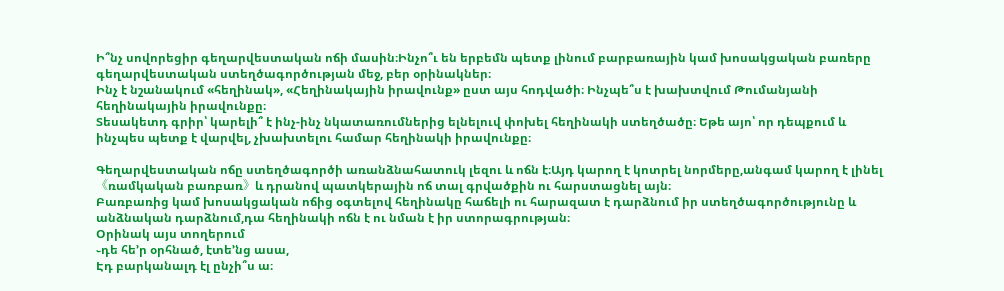Ի՞նչ սովորեցիր գեղարվեստական ոճի մասին։Ինչո՞ւ են երբեմն պետք լինում բարբառային կամ խոսակցական բառերը գեղարվեստական ստեղծագործության մեջ, բեր օրինակներ։
Ինչ է նշանակում «հեղինակ», «Հեղինակային իրավունք» ըստ այս հոդվածի։ Ինչպե՞ս է խախտվում Թումանյանի հեղինակային իրավունքը։
Տեսակետդ գրիր՝ կարելի՞ է ինչ-ինչ նկատառումներից ելնելուվ փոխել հեղինակի ստեղծածը։ Եթե այո՝ որ դեպքում և ինչպես պետք է վարվել, չխախտելու համար հեղինակի իրավունքը։

Գեղարվեստական ոճը ստեղծագործի առանձնահատուկ լեզու և ոճն է։Այդ կարող է կոտրել նորմերը,անգամ կարող է լինել 《ռամկական բառբառ》և դրանով պատկերային ոճ տալ գրվածքին ու հարստացնել այն։
Բառբառից կամ խոսակցական ոճից օգտելով հեղինակը հաճելի ու հարազատ է դարձնում իր ստեղծագործությունը և անձնական դարձնում,դա հեղինակի ոճն է ու նման է իր ստորագրության։
Օրինակ այս տողերում
֊դե հե’ր օրհնած, էտե’նց ասա,
Էդ բարկանալդ էլ ընչի՞ս ա։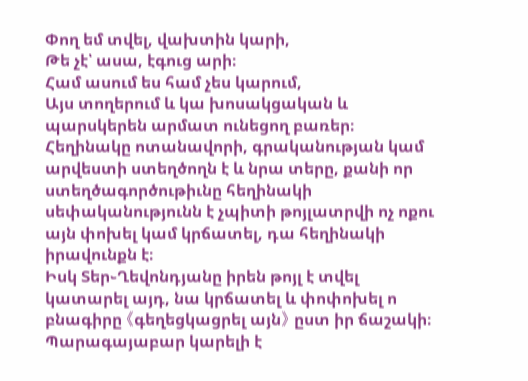Փող եմ տվել, վախտին կարի,
Թե չէ՝ ասա, էգուց արի։
Համ ասում ես համ չես կարում,
Այս տողերում և կա խոսակցական և պարսկերեն արմատ ունեցող բառեր։
Հեղինակը ոտանավորի, գրականության կամ արվեստի ստեղծողն է և նրա տերը, քանի որ ստեղծագործութիւնը հեղինակի սեփականությունն է չպիտի թոյլատրվի ոչ ոքու այն փոխել կամ կրճատել, դա հեղինակի իրավունքն է։
Իսկ Տեր֊Ղեվոնդյանը իրեն թոյլ է տվել կատարել այդ, նա կրճատել և փոփոխել ո բնագիրը 《գեղեցկացրել այն》 ըստ իր ճաշակի։
Պարագայաբար կարելի է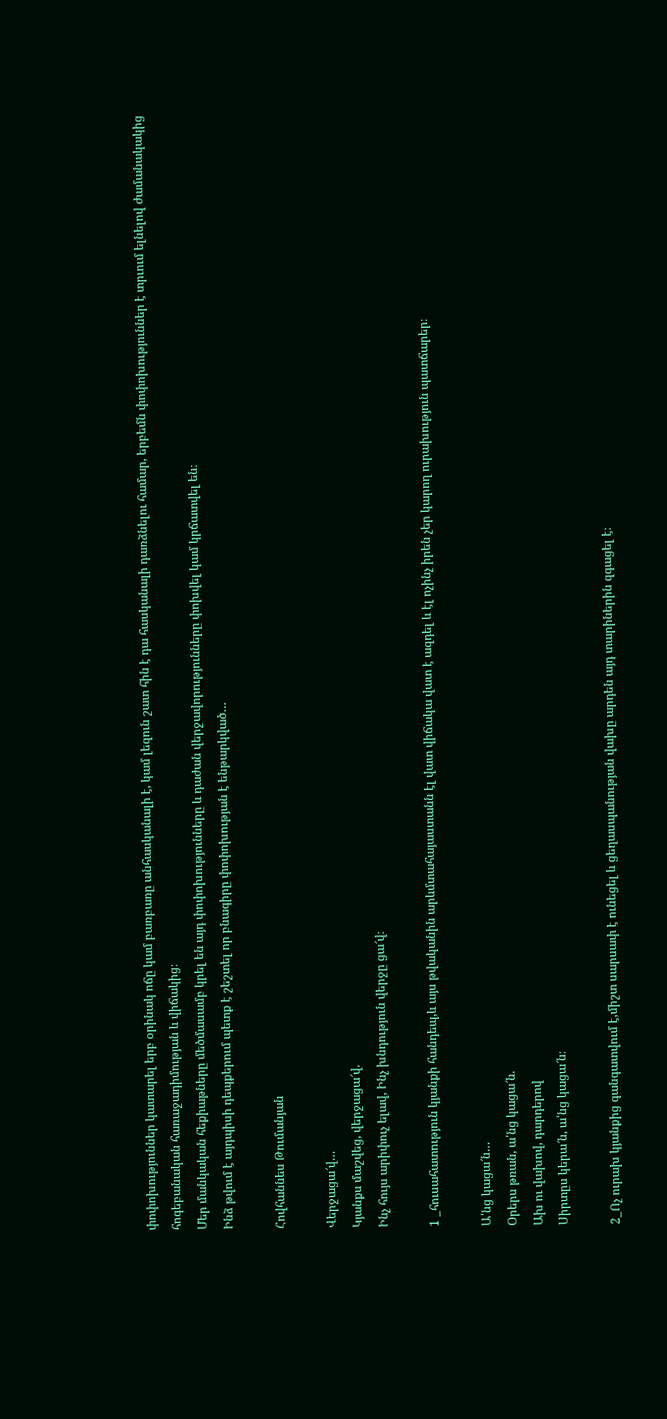փոփոխություններ կատարել երբ օրինակ ոճը կամ բառբառը անհասկանալի է, կամ լեզուն շատ հին է դա հասկանալի դառձնելու համար, երբեմն փոփոխություններ է տրւում ելնելով ժամանակակից հոգեբանական հառաջադիմության և վիճակից։
Մեր մանկական հեքիաթները մեծմասամբ կրել են այդ փոփոխությունները և դաժան վերջավորությունները փոխվել կամ կրճատվել են։
Ինձ թվում է այդպիսի դեպքերում պետք է շեշտել որ բնագիրը փոփոխության է ենթարկված…

Հովհաննես Թումանյան

Վերջացա՜վ…
Կյանքս մաշվեց, վերջացա՜վ.
Ինչ հույս արիփուչ ելավ, Ինչ խնդություն վերջը ցա՜վ։

1 _հուսահատություն կյանքի հանդեպ,և այս թվականին արևմտահայաստանն էլ վատ վիճակա վատ է ազդել և էլ ոչինչ իրեն չեր կարող ուրախություն պատճարեր։

Ա՛նց կացա՜ն…
Օրերս թռան, ա՛նց կացա՜ն.
Ախ ու վախով, դարդերով
Սիրտըս կերա՜ն, ա՛նց կացա՜ն։

2_Ոչ ուրախ կյանքից գանգատվում է,միշտ սարսափ է ունեցել և ցեղասպանության վախը արդեն այդ տարիներին զգացել է։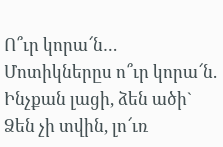Ո՞ւր կորա՜ն…
Մոտիկներըս ո՞ւր կորա՜ն.
Ինչքան լացի, ձեն ածի`
Ձեն չի տվին, լո՜ւռ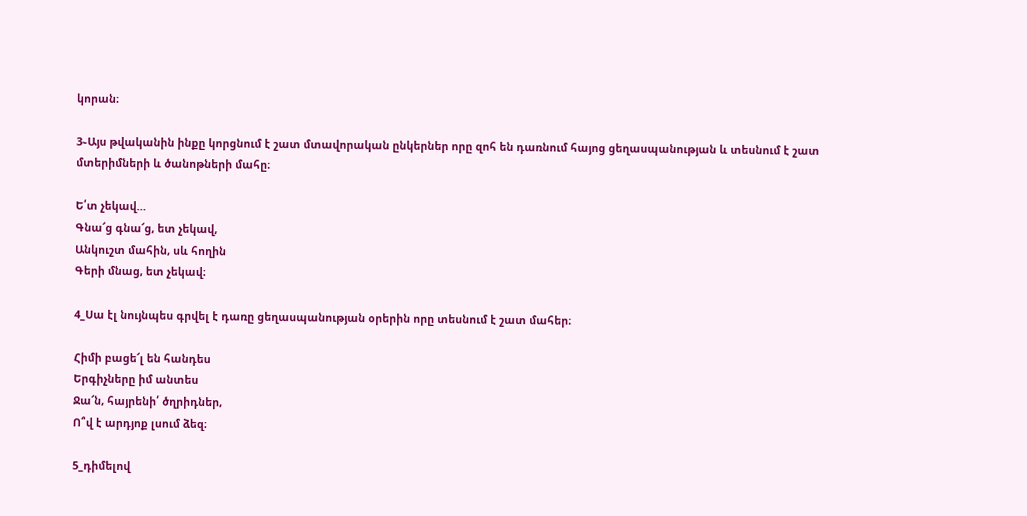կորան։

3֊Այս թվականին ինքը կորցնում է շատ մտավորական ընկերներ որը զոհ են դառնում հայոց ցեղասպանության և տեսնում է շատ մտերիմների և ծանոթների մահը։

Ե՛տ չեկավ…
Գնա՜ց գնա՜ց, ետ չեկավ,
Անկուշտ մահին, սև հողին
Գերի մնաց, ետ չեկավ։

4_Սա էլ նույնպես գրվել է դառը ցեղասպանության օրերին որը տեսնում է շատ մահեր։

Հիմի բացե՜լ են հանդես
Երգիչները իմ անտես
Ջա՜ն, հայրենի՛ ծղրիդներ,
Ո՞վ է արդյոք լսում ձեզ։

5_դիմելով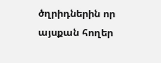ծղրիդներին որ այսքան հողեր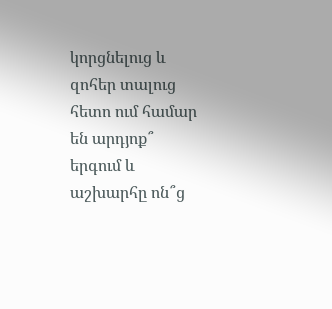կորցնելուց և զոհեր տալուց հետո ում համար են արդյոք՞ երգում և աշխարհը ոն՞ց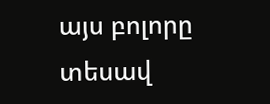այս բոլորը տեսավ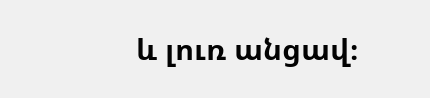և լուռ անցավ։